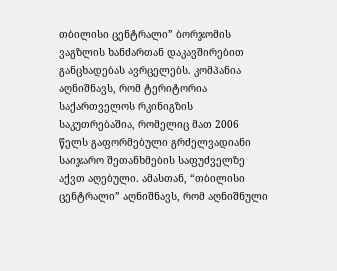თბილისი ცენტრალი” ბორჯომის ვაგზლის ხანძართან დაკავშირებით განცხადებას ავრცელებს. კომპანია აღნიშნავს, რომ ტერიტორია საქართველოს რკინიგზის საკუთრებაშია, რომელიც მათ 2006 წელს გაფორმებული გრძელვადიანი საიჯარო შეთანხმების საფუძველზე აქვთ აღებული. ამასთან, “თბილისი ცენტრალი” აღნიშნავს, რომ აღნიშნული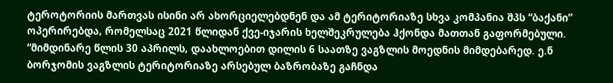ტეროტორიის მართვას ისინი არ ახორციელებდნენ და ამ ტერიტორიაზე სხვა კომპანია შპს “ბაქანი” ოპერირებდა, რომელსაც 2021 წლიდან ქვე-იჯარის ხელშეკრულება ჰქონდა მათთან გაფორმებული.
“მიმდინარე წლის 30 აპრილს, დაახლოებით დილის 6 საათზე ვაგზლის მოედნის მიმდებარედ. ე.ნ ბორჯომის ვაგზლის ტერიტორიაზე არსებულ ბაზრობაზე გაჩნდა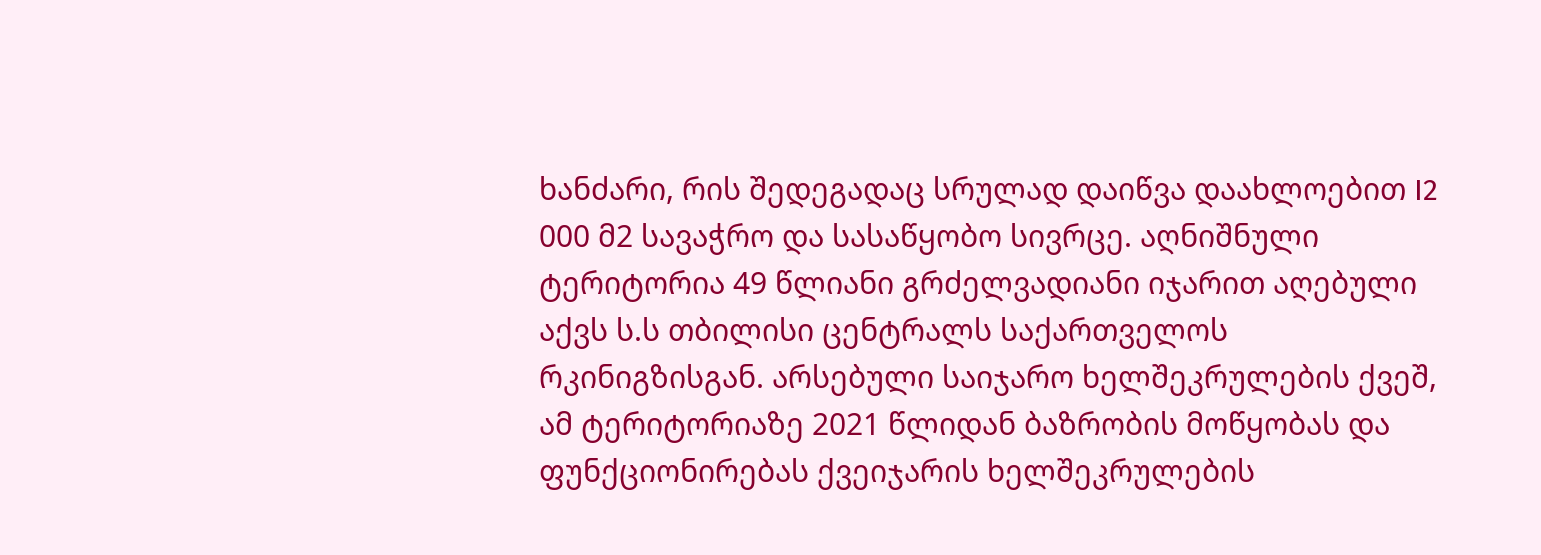ხანძარი, რის შედეგადაც სრულად დაიწვა დაახლოებით I2 000 მ2 სავაჭრო და სასაწყობო სივრცე. აღნიშნული ტერიტორია 49 წლიანი გრძელვადიანი იჯარით აღებული აქვს ს.ს თბილისი ცენტრალს საქართველოს რკინიგზისგან. არსებული საიჯარო ხელშეკრულების ქვეშ, ამ ტერიტორიაზე 2021 წლიდან ბაზრობის მოწყობას და ფუნქციონირებას ქვეიჯარის ხელშეკრულების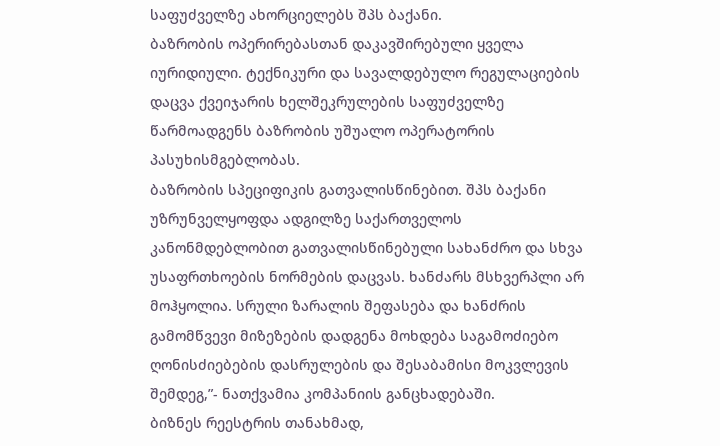საფუძველზე ახორციელებს შპს ბაქანი.
ბაზრობის ოპერირებასთან დაკავშირებული ყველა იურიდიული. ტექნიკური და სავალდებულო რეგულაციების დაცვა ქვეიჯარის ხელშეკრულების საფუძველზე წარმოადგენს ბაზრობის უშუალო ოპერატორის პასუხისმგებლობას.
ბაზრობის სპეციფიკის გათვალისწინებით. შპს ბაქანი უზრუნველყოფდა ადგილზე საქართველოს კანონმდებლობით გათვალისწინებული სახანძრო და სხვა უსაფრთხოების ნორმების დაცვას. ხანძარს მსხვერპლი არ მოჰყოლია. სრული ზარალის შეფასება და ხანძრის გამომწვევი მიზეზების დადგენა მოხდება საგამოძიებო ღონისძიებების დასრულების და შესაბამისი მოკვლევის შემდეგ,”- ნათქვამია კომპანიის განცხადებაში.
ბიზნეს რეესტრის თანახმად,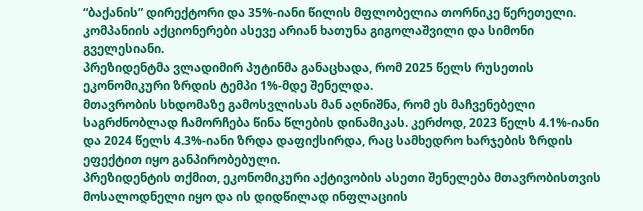“ბაქანის” დირექტორი და 35%-იანი წილის მფლობელია თორნიკე წერეთელი. კომპანიის აქციონერები ასევე არიან ხათუნა გიგოლაშვილი და სიმონი გველესიანი.
პრეზიდენტმა ვლადიმირ პუტინმა განაცხადა, რომ 2025 წელს რუსეთის ეკონომიკური ზრდის ტემპი 1%-მდე შენელდა.
მთავრობის სხდომაზე გამოსვლისას მან აღნიშნა, რომ ეს მაჩვენებელი საგრძნობლად ჩამორჩება წინა წლების დინამიკას. კერძოდ, 2023 წელს 4.1%-იანი და 2024 წელს 4.3%-იანი ზრდა დაფიქსირდა, რაც სამხედრო ხარჯების ზრდის ეფექტით იყო განპირობებული.
პრეზიდენტის თქმით, ეკონომიკური აქტივობის ასეთი შენელება მთავრობისთვის მოსალოდნელი იყო და ის დიდწილად ინფლაციის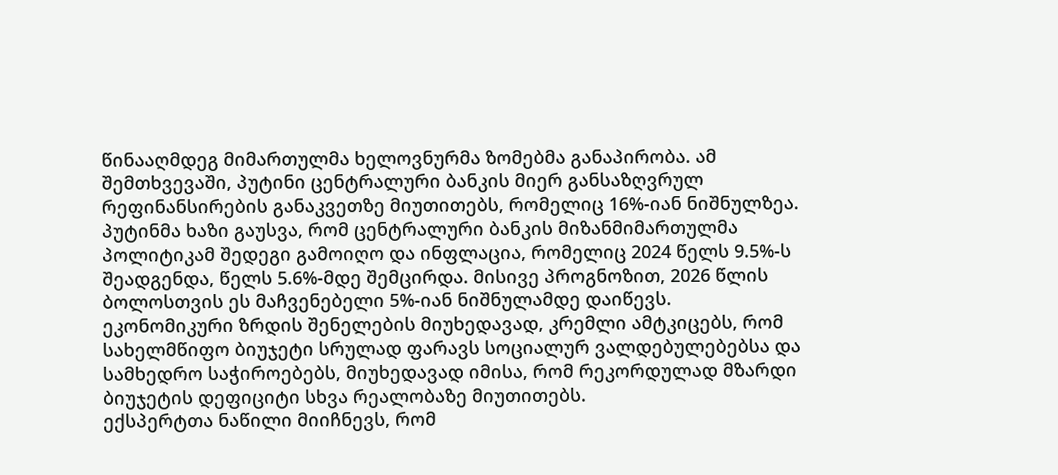წინააღმდეგ მიმართულმა ხელოვნურმა ზომებმა განაპირობა. ამ შემთხვევაში, პუტინი ცენტრალური ბანკის მიერ განსაზღვრულ რეფინანსირების განაკვეთზე მიუთითებს, რომელიც 16%-იან ნიშნულზეა.
პუტინმა ხაზი გაუსვა, რომ ცენტრალური ბანკის მიზანმიმართულმა პოლიტიკამ შედეგი გამოიღო და ინფლაცია, რომელიც 2024 წელს 9.5%-ს შეადგენდა, წელს 5.6%-მდე შემცირდა. მისივე პროგნოზით, 2026 წლის ბოლოსთვის ეს მაჩვენებელი 5%-იან ნიშნულამდე დაიწევს.
ეკონომიკური ზრდის შენელების მიუხედავად, კრემლი ამტკიცებს, რომ სახელმწიფო ბიუჯეტი სრულად ფარავს სოციალურ ვალდებულებებსა და სამხედრო საჭიროებებს, მიუხედავად იმისა, რომ რეკორდულად მზარდი ბიუჯეტის დეფიციტი სხვა რეალობაზე მიუთითებს.
ექსპერტთა ნაწილი მიიჩნევს, რომ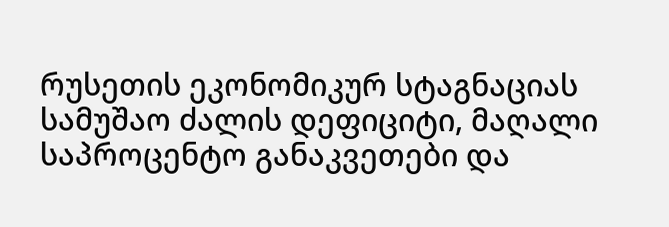რუსეთის ეკონომიკურ სტაგნაციას სამუშაო ძალის დეფიციტი, მაღალი საპროცენტო განაკვეთები და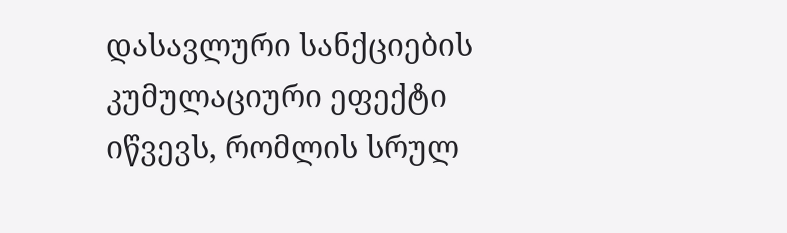დასავლური სანქციების კუმულაციური ეფექტი იწვევს, რომლის სრულ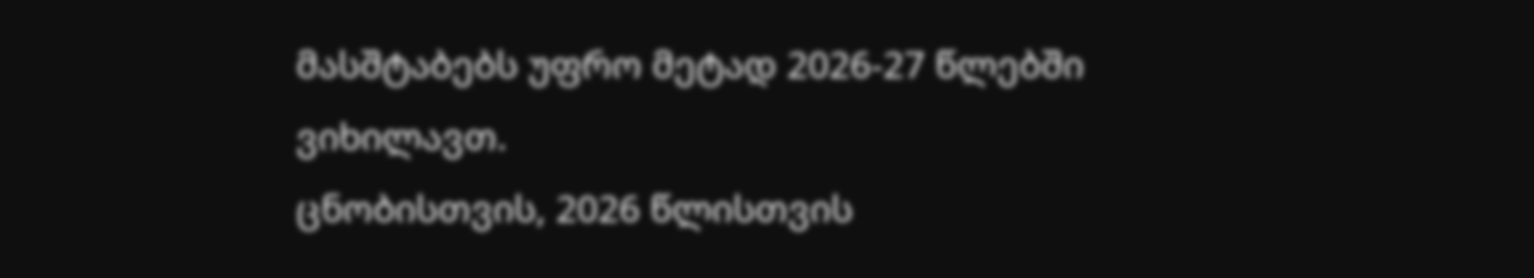მასშტაბებს უფრო მეტად 2026-27 წლებში ვიხილავთ.
ცნობისთვის, 2026 წლისთვის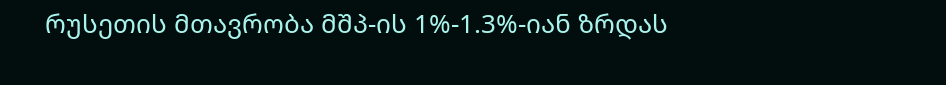რუსეთის მთავრობა მშპ-ის 1%-1.3%-იან ზრდას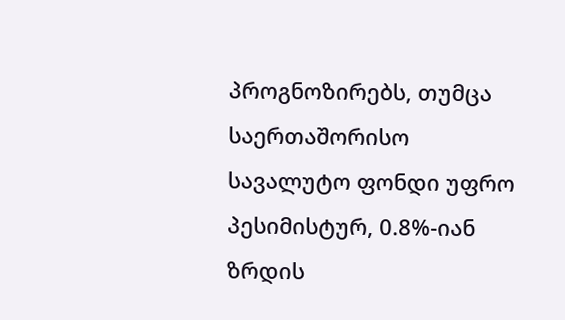პროგნოზირებს, თუმცა საერთაშორისო სავალუტო ფონდი უფრო პესიმისტურ, 0.8%-იან ზრდის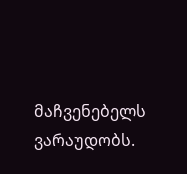მაჩვენებელს ვარაუდობს.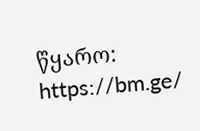წყარო: https://bm.ge/